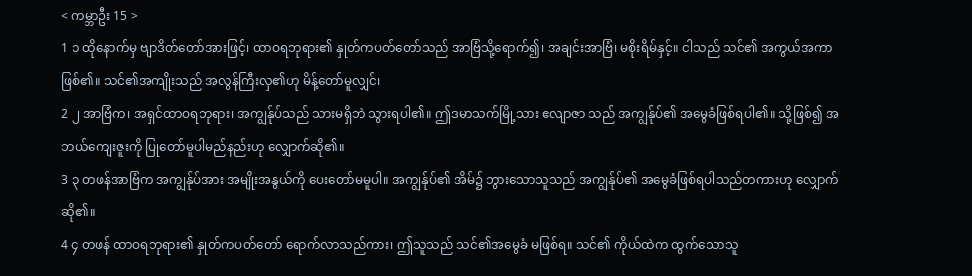< ကမ္ဘာဦး 15 >
1 ၁ ထိုနောက်မှ ဗျာဒိတ်တော်အားဖြင့်၊ ထာဝရဘုရား၏ နှုတ်ကပတ်တော်သည် အာဗြံသို့ရောက်၍၊ အချင်းအာဗြံ၊ မစိုးရိမ်နှင့်။ ငါသည် သင်၏ အကွယ်အကာဖြစ်၏။ သင်၏အကျိုးသည် အလွန်ကြီးလှ၏ဟု မိန့်တော်မူလျှင်၊
2 ၂ အာဗြံက၊ အရှင်ထာဝရဘုရား၊ အကျွန်ုပ်သည် သားမရှိဘဲ သွားရပါ၏။ ဤဒမာသက်မြို့သား ဧလျာဇာ သည် အကျွန်ုပ်၏ အမွေခံဖြစ်ရပါ၏။ သို့ဖြစ်၍ အဘယ်ကျေးဇူးကို ပြုတော်မူပါမည်နည်းဟု လျှောက်ဆို၏။
3 ၃ တဖန်အာဗြံက အကျွန်ုပ်အား အမျိုးအနွယ်ကို ပေးတော်မမူပါ။ အကျွန်ုပ်၏ အိမ်၌ ဘွားသောသူသည် အကျွန်ုပ်၏ အမွေခံဖြစ်ရပါသည်တကားဟု လျှောက်ဆို၏။
4 ၄ တဖန် ထာဝရဘုရား၏ နှုတ်ကပတ်တော် ရောက်လာသည်ကား၊ ဤသူသည် သင်၏အမွေခံ မဖြစ်ရ။ သင်၏ ကိုယ်ထဲက ထွက်သောသူ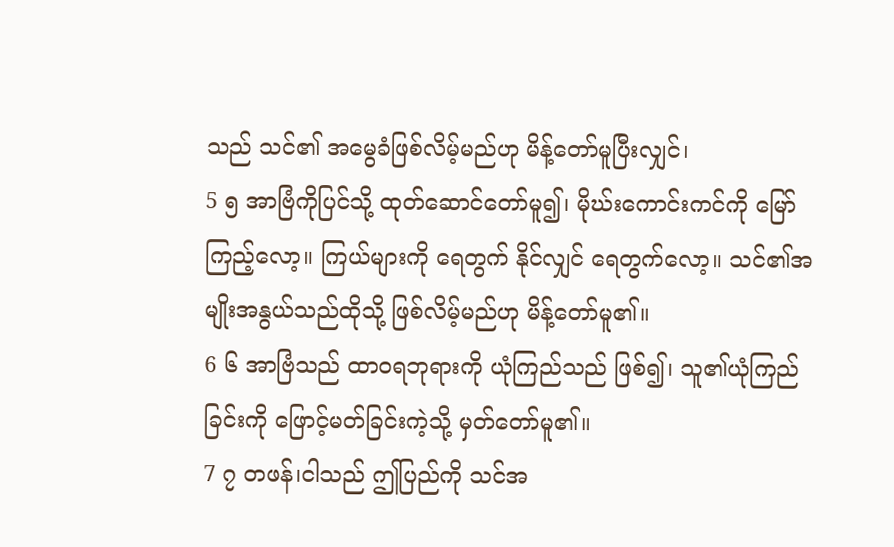သည် သင်၏ အမွေခံဖြစ်လိမ့်မည်ဟု မိန့်တော်မူပြီးလျှင်၊
5 ၅ အာဗြံကိုပြင်သို့ ထုတ်ဆောင်တော်မူ၍၊ မိုဃ်းကောင်းကင်ကို မြော်ကြည့်လော့။ ကြယ်များကို ရေတွက် နိုင်လျှင် ရေတွက်လော့။ သင်၏အမျိုးအနွယ်သည်ထိုသို့ ဖြစ်လိမ့်မည်ဟု မိန့်တော်မူ၏။
6 ၆ အာဗြံသည် ထာဝရဘုရားကို ယုံကြည်သည် ဖြစ်၍၊ သူ၏ယုံကြည်ခြင်းကို ဖြောင့်မတ်ခြင်းကဲ့သို့ မှတ်တော်မူ၏။
7 ၇ တဖန်၊ငါသည် ဤပြည်ကို သင်အ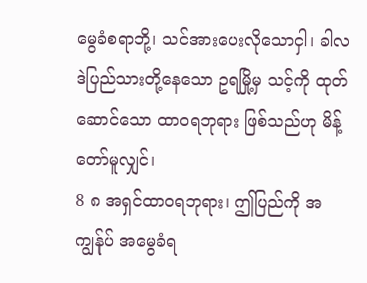မွေခံစရာဘို့၊ သင်အားပေးလိုသောငှါ၊ ခါလဒဲပြည်သားတို့နေသော ဥရမြို့မှ သင့်ကို ထုတ်ဆောင်သော ထာဝရဘုရား ဖြစ်သည်ဟု မိန့်တော်မူလျှင်၊
8 ၈ အရှင်ထာဝရဘုရား၊ ဤပြည်ကို အကျွန်ုပ် အမွေခံရ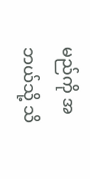မည်ကို အဘယ်သို့ သိ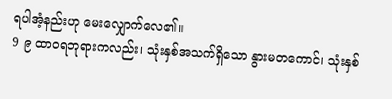ရပါအံ့နည်းဟု မေးလျှောက်လေ၏။
9 ၉ ထာဝရဘုရားကလည်း၊ သုံးနှစ်အသက်ရှိသော နွားမတကောင်၊ သုံးနှစ်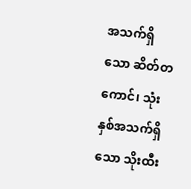အသက်ရှိသော ဆိတ်တကောင်၊ သုံးနှစ်အသက်ရှိသော သိုးထီး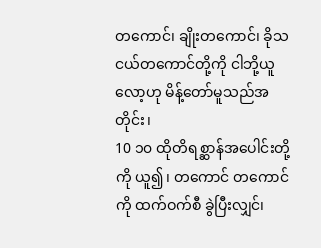တကောင်၊ ချိုးတကောင်၊ ခိုသငယ်တကောင်တို့ကို ငါဘို့ယူလော့ဟု မိန့်တော်မူသည်အတိုင်း၊
10 ၁၀ ထိုတိရစ္ဆာန်အပေါင်းတို့ကို ယူ၍၊ တကောင် တကောင်ကို ထက်ဝက်စီ ခွဲပြီးလျှင်၊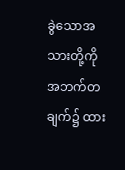ခွဲသောအသားတို့ကို အဘက်တချက်၌ ထား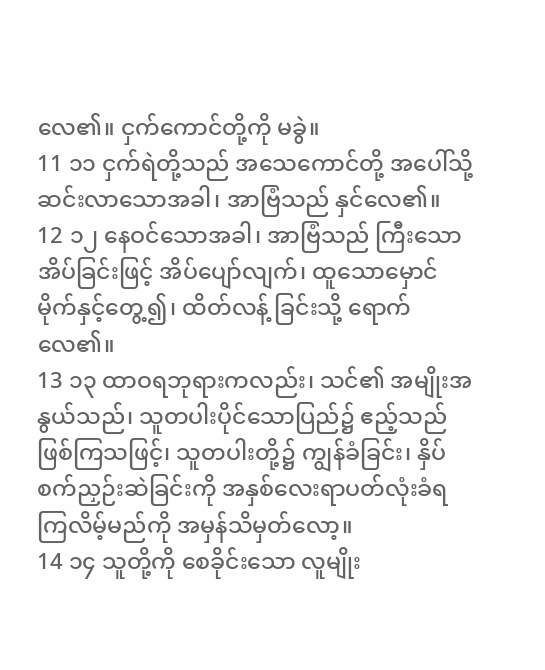လေ၏။ ငှက်ကောင်တို့ကို မခွဲ။
11 ၁၁ ငှက်ရဲတို့သည် အသေကောင်တို့ အပေါ်သို့ ဆင်းလာသောအခါ၊ အာဗြံသည် နှင်လေ၏။
12 ၁၂ နေဝင်သောအခါ၊ အာဗြံသည် ကြီးသော အိပ်ခြင်းဖြင့် အိပ်ပျော်လျက်၊ ထူသောမှောင်မိုက်နှင့်တွေ့၍၊ ထိတ်လန့် ခြင်းသို့ ရောက်လေ၏။
13 ၁၃ ထာဝရဘုရားကလည်း၊ သင်၏ အမျိုးအနွယ်သည်၊ သူတပါးပိုင်သောပြည်၌ ဧည့်သည်ဖြစ်ကြသဖြင့်၊ သူတပါးတို့၌ ကျွန်ခံခြင်း၊ နှိပ်စက်ညှဉ်းဆဲခြင်းကို အနှစ်လေးရာပတ်လုံးခံရကြလိမ့်မည်ကို အမှန်သိမှတ်လော့။
14 ၁၄ သူတို့ကို စေခိုင်းသော လူမျိုး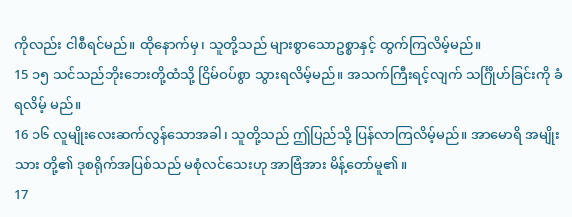ကိုလည်း ငါစီရင်မည်။ ထိုနောက်မှ၊ သူတို့သည် များစွာသောဥစ္စာနှင့် ထွက်ကြလိမ့်မည်။
15 ၁၅ သင်သည်ဘိုးဘေးတို့ထံသို့ ငြိမ်ဝပ်စွာ သွားရလိမ့်မည်။ အသက်ကြီးရင့်လျက် သင်္ဂြိုဟ်ခြင်းကို ခံရလိမ့် မည်။
16 ၁၆ လူမျိုးလေးဆက်လွန်သောအခါ၊ သူတို့သည် ဤပြည်သို့ ပြန်လာကြလိမ့်မည်။ အာမောရိ အမျိုးသား တို့၏ ဒုစရိုက်အပြစ်သည် မစုံလင်သေးဟု အာဗြံအား မိန့်တော်မူ၏။
17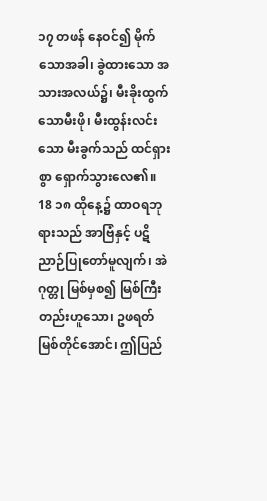၁၇ တဖန် နေဝင်၍ မိုက်သောအခါ၊ ခွဲထားသော အသားအလယ်၌၊ မီးခိုးထွက်သောမီးဖို၊ မီးထွန်းလင်း သော မီးခွက်သည် ထင်ရှားစွာ ရှောက်သွားလေ၏။
18 ၁၈ ထိုနေ့၌ ထာဝရဘုရားသည် အာဗြံနှင့် ပဋိညာဉ်ပြုတော်မူလျက်၊ အဲဂုတ္တု မြစ်မှစ၍ မြစ်ကြီး တည်းဟူသော၊ ဥဖရတ်မြစ်တိုင်အောင်၊ ဤပြည်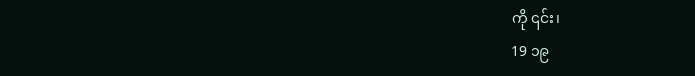ကို ၎င်း၊
19 ၁၉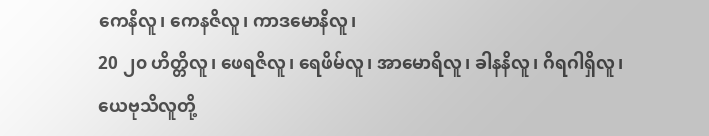ကေနိလူ၊ ကေနဇိလူ၊ ကာဒမောနိလူ၊
20 ၂၀ ဟိတ္တိလူ၊ ဖေရဇိလူ၊ ရေဖိမ်လူ၊ အာမောရိလူ၊ ခါနနိလူ၊ ဂိရဂါရှိလူ၊ ယေဗုသိလူတို့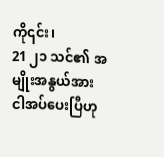ကို၎င်း၊
21 ၂၁ သင်၏ အမျိုးအနွယ်အား ငါအပ်ပေးပြီဟု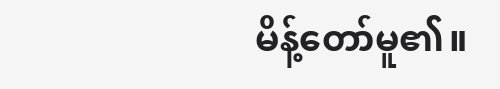မိန့်တော်မူ၏။